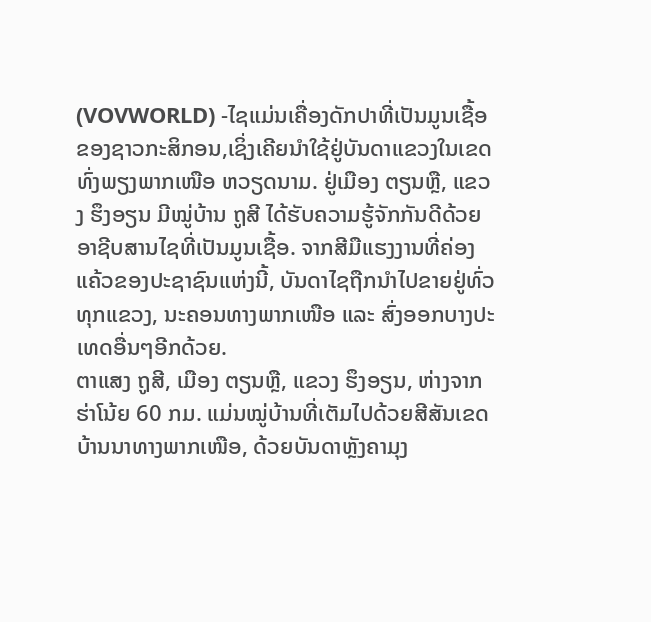(VOVWORLD) -ໄຊແມ່ນເຄື່ອງດັກປາທີ່ເປັນມູນເຊື້ອຂອງຊາວກະສິກອນ,ເຊິ່ງເຄີຍນຳໃຊ້ຢູ່ບັນດາແຂວງໃນເຂດທົ່ງພຽງພາກເໜືອ ຫວຽດນາມ. ຢູ່ເມືອງ ຕຽນຫຼື, ແຂວງ ຮຶງອຽນ ມີໝູ່ບ້ານ ຖູສີ ໄດ້ຮັບຄວາມຮູ້ຈັກກັນດີດ້ວຍອາຊີບສານໄຊທີ່ເປັນມູນເຊື້ອ. ຈາກສີມືແຮງງານທີ່ຄ່ອງແຄ້ວຂອງປະຊາຊົນແຫ່ງນີ້, ບັນດາໄຊຖືກນຳໄປຂາຍຢູ່ທົ່ວທຸກແຂວງ, ນະຄອນທາງພາກເໜືອ ແລະ ສົ່ງອອກບາງປະເທດອື່ນໆອີກດ້ວຍ.
ຕາແສງ ຖູສີ, ເມືອງ ຕຽນຫຼື, ແຂວງ ຮຶງອຽນ, ຫ່າງຈາກ ຮ່າໂນ້ຍ 60 ກມ. ແມ່ນໝູ່ບ້ານທີ່ເຕັມໄປດ້ວຍສີສັນເຂດບ້ານນາທາງພາກເໜືອ, ດ້ວຍບັນດາຫຼັງຄາມຸງ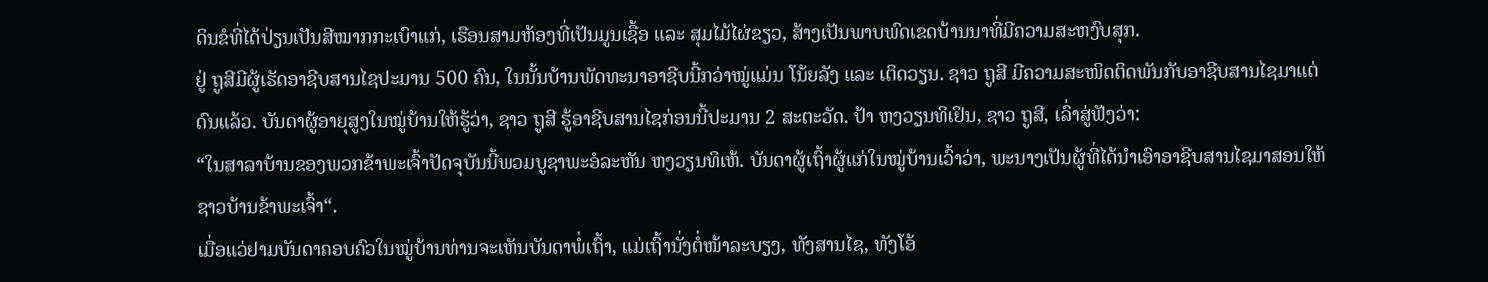ດິນຂໍທີ່ໄດ້ປ່ຽນເປັນສີໝາກກະເບົາແກ່, ເຮືອນສາມຫ້ອງທີ່ເປັນມູນເຊື້ອ ແລະ ສຸມໄມ້ໄຜ່ຂຽວ, ສ້າງເປັນພາບພົດເຂດບ້ານນາທີ່ມີຄວາມສະຫງົບສຸກ.
ຢູ່ ຖູສີມີຜູ້ເຮັດອາຊີບສານໄຊປະມານ 500 ຄົນ, ໃນນັ້ນບ້ານພັດທະນາອາຊີບນີ້ກວ່າໝູ່ແມ່ນ ໂນ້ຍລັງ ແລະ ເຕິດວຽນ. ຊາວ ຖູສີ ມີຄວາມສະໜິດຕິດພັນກັບອາຊີບສານໄຊມາແຕ່ດົນແລ້ວ. ບັນດາຜູ້ອາຍຸສູງໃນໝູ່ບ້ານໃຫ້ຮູ້ວ່າ, ຊາວ ຖູສີ ຮູ້ອາຊີບສານໄຊກ່ອນນີ້ປະມານ 2 ສະຕະວັດ. ປ້າ ຫງວຽນທິເຢິນ, ຊາວ ຖູສີ, ເລົ່າສູ່ຟັງວ່າ:
“ໃນສາລາບ້ານຂອງພວກຂ້າພະເຈົ້າປັດຈຸບັນນີ້ພວມບູຊາພະອໍລະຫັນ ຫງວຽນທິເຫ້. ບັນດາຜູ້ເຖົ້າຜູ້ແກ່ໃນໝູ່ບ້ານເວົ້າວ່າ, ພະນາງເປັນຜູ້ທີ່ໄດ້ນຳເອົາອາຊີບສານໄຊມາສອນໃຫ້ຊາວບ້ານຂ້າພະເຈົ້າ“.
ເມື່ອແວ່ຢາມບັນດາຄອບຄົວໃນໝູ່ບ້ານທ່ານຈະເຫັນບັນດາພໍ່ເຖົ້າ, ແມ່ເຖົ້ານັ່ງຕໍ່ໜ້າລະບຽງ, ທັງສານໄຊ, ທັງໂອ້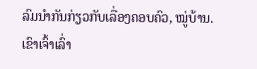ລົມນຳກັນກ່ຽວກັບເລື່ອງຄອບຄົວ, ໝູ່ບ້ານ. ເຂົາເຈົ້າເລົ່າ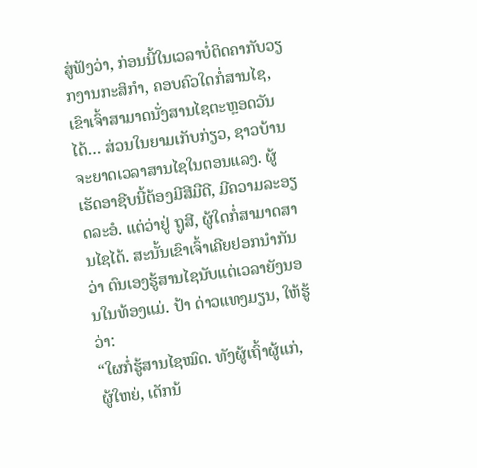ສູ່ຟັງວ່າ, ກ່ອນນີ້ໃນເວລາບໍ່ຕິດຄາກັບວຽກງານກະສິກຳ, ຄອບຄົວໃດກໍ່ສານໄຊ, ເຂົາເຈົ້າສາມາດນັ່ງສານໄຊຕະຫຼອດວັນໄດ້… ສ່ວນໃນຍາມເກັບກ່ຽວ, ຊາວບ້ານຈະຍາດເວລາສານໄຊໃນຕອນແລງ. ຜູ້ເຮັດອາຊີບນີ້ຕ້ອງມີສີມືດີ, ມີຄວາມລະອຽດລະອໍ. ແຕ່ວ່າຢູ່ ຖູສີ, ຜູ້ໃດກໍ່ສາມາດສານໄຊໄດ້. ສະນັ້ນເຂົາເຈົ້າເຄີຍຢອກນຳກັນວ່າ ຕົນເອງຮູ້ສານໄຊນັບແຕ່ເວລາຍັງນອນໃນທ້ອງແມ່. ປ້າ ດ່າວແທງມຽນ, ໃຫ້ຮູ້ວ່າ:
“ໃຜກໍ່ຮູ້ສານໄຊໝົດ. ທັງຜູ້ເຖົ້າຜູ້ແກ່, ຜູ້ໃຫຍ່, ເດັກນ້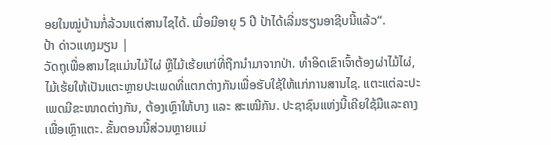ອຍໃນໝູ່ບ້ານກໍ່ລ້ວນແຕ່ສານໄຊໄດ້. ເມື່ອມີອາຍຸ 5 ປີ ປ້າໄດ້ເລີ່ມຮຽນອາຊີບນີ້ແລ້ວ“.
ປ້າ ດ່າວແທງມຽນ |
ວັດຖຸເພື່ອສານໄຊແມ່ນໄມ້ໄຜ່ ຫຼືໄມ້ເຮ້ຍແກ່ທີ່ຖືກນຳມາຈາກປ່າ. ທຳອິດເຂົາເຈົ້າຕ້ອງຜ່າໄມ້ໄຜ່, ໄມ້ເຮ້ຍໃຫ້ເປັນແຕະຫຼາຍປະເພດທີ່ແຕກຕ່າງກັນເພື່ອຮັບໃຊ້ໃຫ້ແກ່ການສານໄຊ. ແຕະແຕ່ລະປະເພດມີຂະໜາດຕ່າງກັນ, ຕ້ອງເຫຼົາໃຫ້ບາງ ແລະ ສະເໝີກັນ. ປະຊາຊົນແຫ່ງນີ້ເຄີຍໃຊ້ມືແລະຄາງເພື່ອເຫຼົາແຕະ. ຂັ້ນຕອນນີ້ສ່ວນຫຼາຍແມ່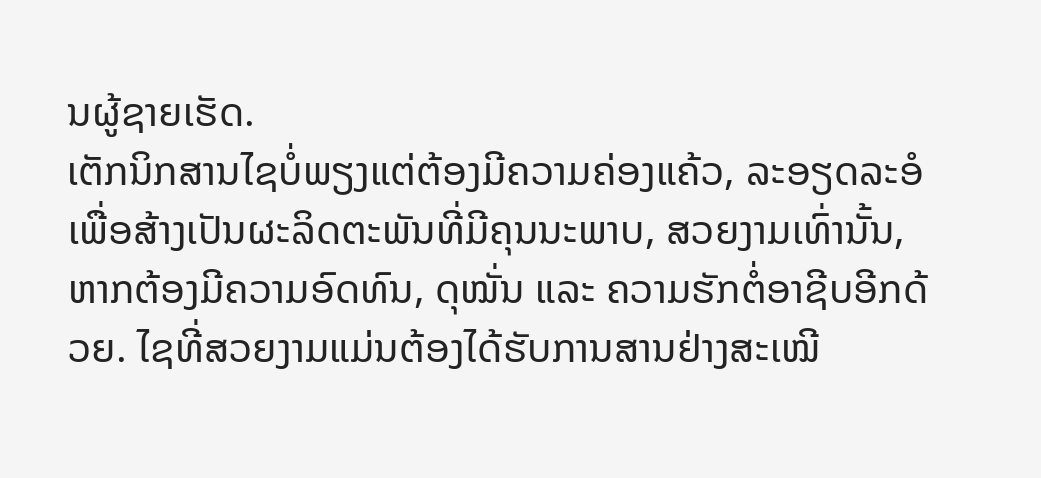ນຜູ້ຊາຍເຮັດ.
ເຕັກນິກສານໄຊບໍ່ພຽງແຕ່ຕ້ອງມີຄວາມຄ່ອງແຄ້ວ, ລະອຽດລະອໍເພື່ອສ້າງເປັນຜະລິດຕະພັນທີ່ມີຄຸນນະພາບ, ສວຍງາມເທົ່ານັ້ນ, ຫາກຕ້ອງມີຄວາມອົດທົນ, ດຸໝັ່ນ ແລະ ຄວາມຮັກຕໍ່ອາຊີບອີກດ້ວຍ. ໄຊທີ່ສວຍງາມແມ່ນຕ້ອງໄດ້ຮັບການສານຢ່າງສະເໝີ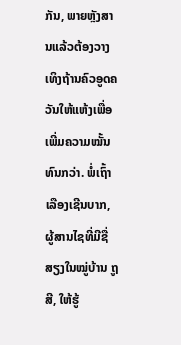ກັນ, ພາຍຫຼັງສານແລ້ວຕ້ອງວາງເທິງຖ້ານຄົວອູດຄວັນໃຫ້ແຫ້ງເພື່ອເພີ່ມຄວາມໝັ້ນທົນກວ່າ. ພໍ່ເຖົ້າ ເລືອງເຊີນບາກ, ຜູ້ສານໄຊທີ່ມີຊື່ສຽງໃນໝູ່ບ້ານ ຖູສີ, ໃຫ້ຮູ້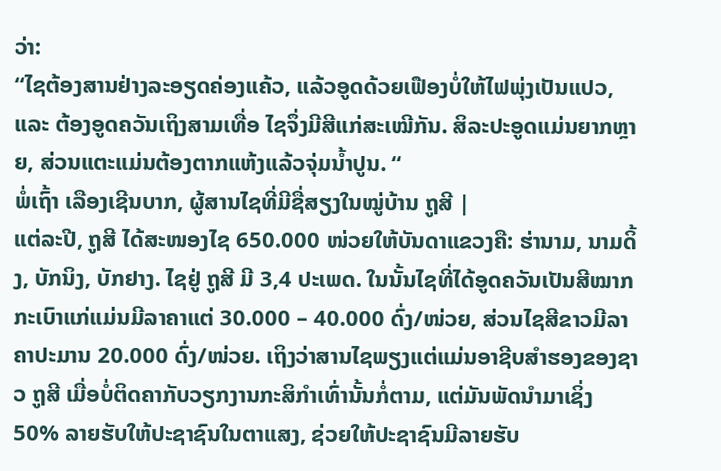ວ່າ:
“ໄຊຕ້ອງສານຢ່າງລະອຽດຄ່ອງແຄ້ວ, ແລ້ວອູດດ້ວຍເຟືອງບໍ່ໃຫ້ໄຟພຸ່ງເປັນແປວ, ແລະ ຕ້ອງອູດຄວັນເຖິງສາມເທື່ອ ໄຊຈຶ່ງມີສີແກ່ສະເໝີກັນ. ສິລະປະອູດແມ່ນຍາກຫຼາຍ, ສ່ວນແຕະແມ່ນຕ້ອງຕາກແຫ້ງແລ້ວຈຸ່ມນ້ຳປູນ. “
ພໍ່ເຖົ້າ ເລືອງເຊີນບາກ, ຜູ້ສານໄຊທີ່ມີຊື່ສຽງໃນໝູ່ບ້ານ ຖູສີ |
ແຕ່ລະປີ, ຖູສີ ໄດ້ສະໜອງໄຊ 650.000 ໜ່ວຍໃຫ້ບັນດາແຂວງຄື: ຮ່ານາມ, ນາມດິ້ງ, ບັກນິງ, ບັກຢາງ. ໄຊຢູ່ ຖູສີ ມີ 3,4 ປະເພດ. ໃນນັ້ນໄຊທີ່ໄດ້ອູດຄວັນເປັນສີໝາກກະເບົາແກ່ແມ່ນມີລາຄາແຕ່ 30.000 – 40.000 ດົ່ງ/ໜ່ວຍ, ສ່ວນໄຊສີຂາວມີລາຄາປະມານ 20.000 ດົ່ງ/ໜ່ວຍ. ເຖິງວ່າສານໄຊພຽງແຕ່ແມ່ນອາຊີບສຳຮອງຂອງຊາວ ຖູສີ ເມື່ອບໍ່ຕິດຄາກັບວຽກງານກະສິກຳເທົ່ານັ້ນກໍ່ຕາມ, ແຕ່ມັນພັດນຳມາເຊິ່ງ 50% ລາຍຮັບໃຫ້ປະຊາຊົນໃນຕາແສງ, ຊ່ວຍໃຫ້ປະຊາຊົນມີລາຍຮັບ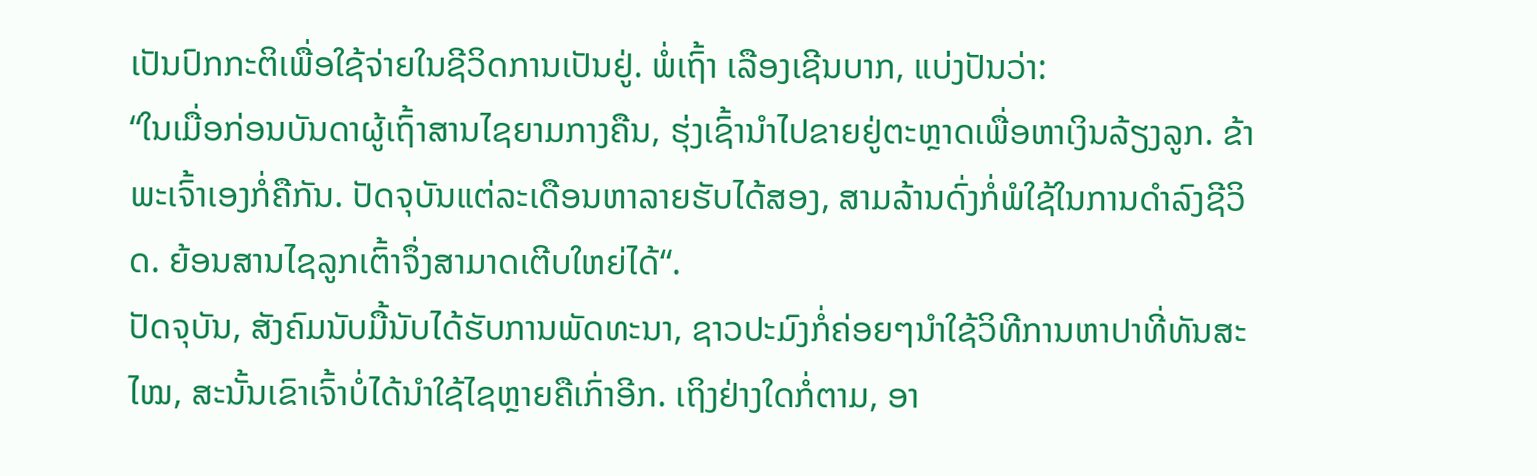ເປັນປົກກະຕິເພື່ອໃຊ້ຈ່າຍໃນຊີວິດການເປັນຢູ່. ພໍ່ເຖົ້າ ເລືອງເຊີນບາກ, ແບ່ງປັນວ່າ:
“ໃນເມື່ອກ່ອນບັນດາຜູ້ເຖົ້າສານໄຊຍາມກາງຄືນ, ຮຸ່ງເຊົ້ານຳໄປຂາຍຢູ່ຕະຫຼາດເພື່ອຫາເງິນລ້ຽງລູກ. ຂ້າພະເຈົ້າເອງກໍ່ຄືກັນ. ປັດຈຸບັນແຕ່ລະເດືອນຫາລາຍຮັບໄດ້ສອງ, ສາມລ້ານດົ່ງກໍ່ພໍໃຊ້ໃນການດຳລົງຊີວິດ. ຍ້ອນສານໄຊລູກເຕົ້າຈຶ່ງສາມາດເຕີບໃຫຍ່ໄດ້“.
ປັດຈຸບັນ, ສັງຄົມນັບມື້ນັບໄດ້ຮັບການພັດທະນາ, ຊາວປະມົງກໍ່ຄ່ອຍໆນຳໃຊ້ວິທີການຫາປາທີ່ທັນສະໄໝ, ສະນັ້ນເຂົາເຈົ້າບໍ່ໄດ້ນຳໃຊ້ໄຊຫຼາຍຄືເກົ່າອີກ. ເຖິງຢ່າງໃດກໍ່ຕາມ, ອາ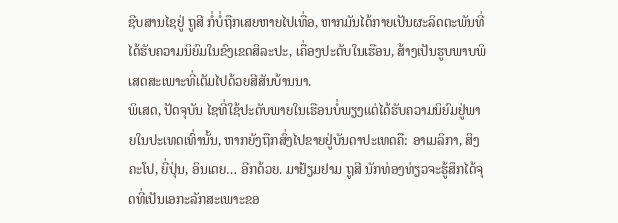ຊີບສານໄຊຢູ່ ຖູສີ ກໍ່ບໍ່ຖືກເສຍຫາຍໄປເທື່ອ, ຫາກມັນໄດ້ກາຍເປັນຜະລິດຕະພັນທີ່ໄດ້ຮັບຄວາມນິຍົມໃນຂົງເຂດສິລະປະ, ເຄື່ອງປະດັບໃນເຮືອນ, ສ້າງເປັນຮູບພາບພິເສດສະເພາະທີ່ເຕັມໄປດ້ວຍສີສັນບ້ານນາ.
ພິເສດ, ປັດຈຸບັນ ໄຊທີ່ໃຊ້ປະດັບພາຍໃນເຮືອນບໍ່ພຽງແຕ່ໄດ້ຮັບຄວາມນິຍົມຢູ່ພາຍໃນປະເທດເທົ່ານັ້ນ, ຫາກຍັງຖືກສົ່ງໄປຂາຍຢູ່ບັນດາປະເທດຄື: ອາເມລິກາ, ສິງຄະໂປ, ຍີ່ປຸ່ນ, ອິນເດຍ… ອີກດ້ວຍ. ມາຢ້ຽມຢາມ ຖູສີ ນັກທ່ອງທ່ຽວຈະຮູ້ສຶກໄດ້ຈຸດທີ່ເປັນເອກະລັກສະເພາະຂອ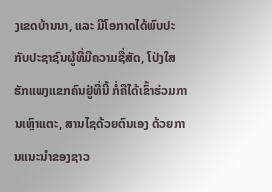ງເຂດບ້ານນາ, ແລະ ມີໂອກາດໄດ້ພົບປະກັບປະຊາຊົນຜູ້ທີ່ມີຄວາມຊື່ສັດ, ໂປ່ງໃສ ຮັກແພງແຂກຄົນຢູ່ທີ່ນີ້ ກໍ່ຄືໄດ້ເຂົ້າຮ່ວມການເຫຼົາແຕະ, ສານໄຊດ້ວຍຕົນເອງ ດ້ວຍການແນະນຳຂອງຊາວ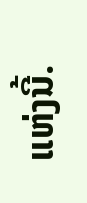ແຫ່ງນີ້.